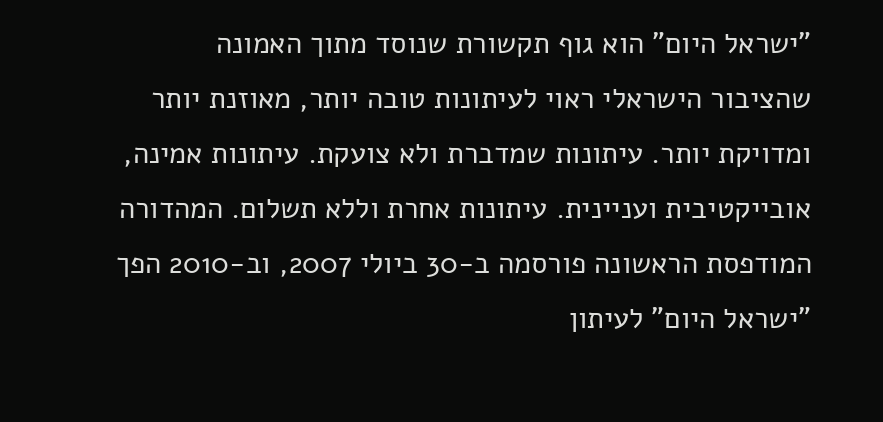"ישראל היום" הוא גוף תקשורת שנוסד מתוך האמונה שהציבור הישראלי ראוי לעיתונות טובה יותר, מאוזנת יותר ומדויקת יותר. עיתונות שמדברת ולא צועקת. עיתונות אמינה, אובייקטיבית ועניינית. עיתונות אחרת וללא תשלום. המהדורה המודפסת הראשונה פורסמה ב-30 ביולי 2007, וב-2010 הפך "ישראל היום" לעיתון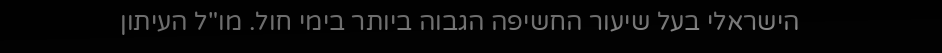הישראלי בעל שיעור החשיפה הגבוה ביותר בימי חול. מו"ל העיתון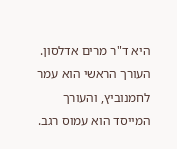היא ד"ר מרים אדלסון. העורך הראשי הוא עמר לחמנוביץ, והעורך המייסד הוא עמוס רגב.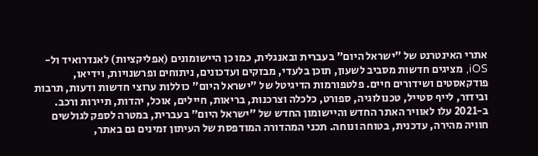אתרי האינטרנט של "ישראל היום" בעברית ובאנגלית, כמו כן היישומונים (אפליקציות) לאנדרואיד ול-iOS, מציגים חדשות מסביב לשעון, תוכן בלעדי, מבזקים ועדכונים, ניתוחים ופרשנויות, וידיאו, פודקאסטים ושידורים חיים. פלטפורמות הדיגיטל של "ישראל היום" כוללות ערוצי חדשות ודעות, תרבות ובידור, לייף סטייל, טכנולוגיה, ספורט, כלכלה וצרכנות, בריאות, חיילים, אוכל, יהדות, תיירות ורכב. ב-2021 עלו לאוויר האתר החדש והיישומון החדש של "ישראל היום" בעברית, במטרה לספק לגולשים חוויה מהירה, עדכנית, בטוחה ונוחה. תכני המהדורה המודפסת של העיתון זמינים גם באתר,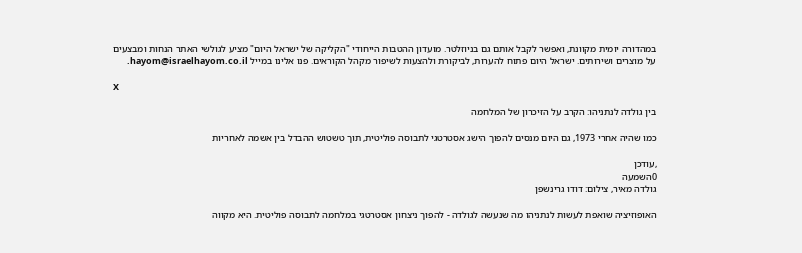במהדורה יומית מקוונת, ואפשר לקבל אותם גם בניוזלטר. מועדון ההטבות הייחודי "הקליקה של ישראל היום" מציע לגולשי האתר הנחות ומבצעים על מוצרים ושירותים. ישראל היום פתוח להערות, לביקורת ולהצעות לשיפור מקהל הקוראים. פנו אלינו במייל hayom@israelhayom.co.il.

X

בין גולדה לנתניהו: הקרב על הזיכרון של המלחמה

כמו שהיה אחרי 1973, גם היום מנסים להפוך הישג אסטרטגי לתבוסה פוליטית, תוך טשטוש ההבדל בין אשמה לאחריות

,עודכן
0השמעה
גולדה מאיר, צילום: דודו גרינשפן

האופוזיציה שואפת לעשות לנתניהו מה שנעשה לגולדה - להפוך ניצחון אסטרטגי במלחמה לתבוסה פוליטית. היא מקווה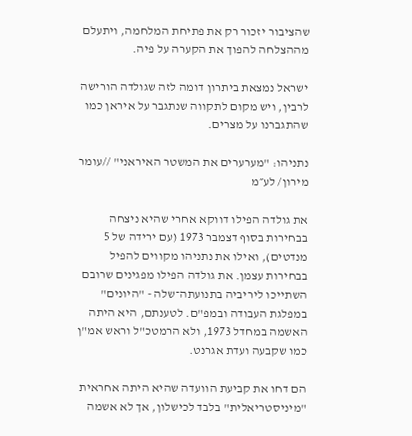שהציבור יזכור רק את פתיחת המלחמה, ויתעלם מההצלחה להפוך את הקערה על פיה.

ישראל נמצאת ביתרון דומה לזה שגולדה הורישה לרבין, ויש מקום לתקווה שנתגבר על איראן כמו שהתגברנו על מצרים.

נתניהו: "מערערים את המשטר האיראני" //עומר מירון/ לע״מ

את גולדה הפילו דווקא אחרי שהיא ניצחה בבחירות בסוף דצמבר 1973 (עם ירידה של 5 מנדטים), ואילו את נתניהו מקווים להפיל בבחירות עצמן. את גולדה הפילו מפגינים שרובם השתייכו ליריביה בתנועתה־שלה - "היונים" במפלגת העבודה ובמפ"ם. לטענתם, היא היתה האשמה במחדל 1973, ולא הרמטכ"ל וראש אמ"ן כמו שקבעה ועדת אגרנט.

הם דחו את קביעת הוועדה שהיא היתה אחראית "מיניסטריאלית" בלבד לכישלון, אך לא אשמה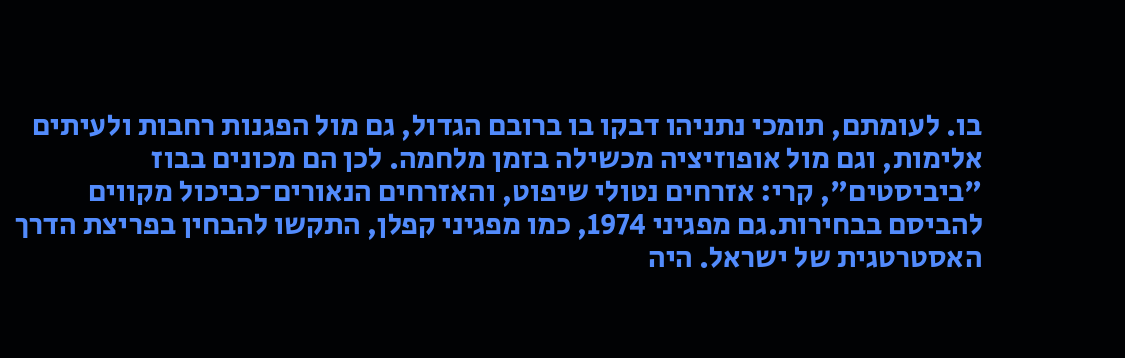בו. לעומתם, תומכי נתניהו דבקו בו ברובם הגדול, גם מול הפגנות רחבות ולעיתים אלימות, וגם מול אופוזיציה מכשילה בזמן מלחמה. לכן הם מכונים בבוז "ביביסטים", קרי: אזרחים נטולי שיפוט, והאזרחים הנאורים־כביכול מקווים להביסם בבחירות.גם מפגיני 1974, כמו מפגיני קפלן, התקשו להבחין בפריצת הדרך האסטרטגית של ישראל. היה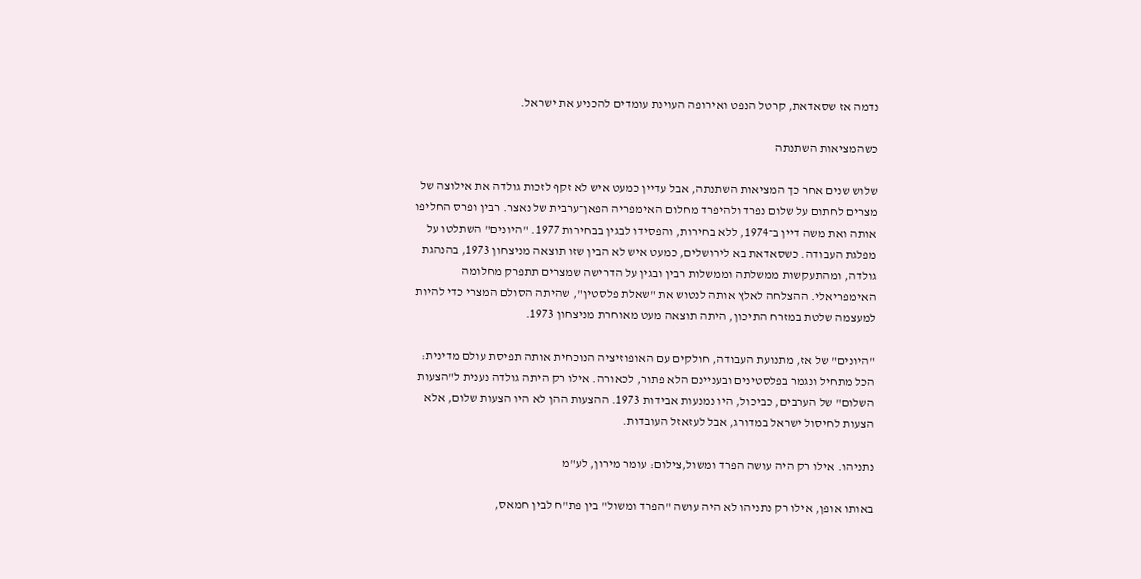נדמה אז שסאדאת, קרטל הנפט ואירופה העוינת עומדים להכניע את ישראל.

כשהמציאות השתנתה

שלוש שנים אחר כך המציאות השתנתה, אבל עדיין כמעט איש לא זקף לזכות גולדה את אילוצה של מצרים לחתום על שלום נפרד ולהיפרד מחלום האימפריה הפאן־ערבית של נאצר. רבין ופרס החליפו אותה ואת משה דיין ב־1974, ללא בחירות, והפסידו לבגין בבחירות 1977. "היונים" השתלטו על מפלגת העבודה. כשסאדאת בא לירושלים, כמעט איש לא הבין שזו תוצאה מניצחון 1973, בהנהגת גולדה, ומהתעקשות ממשלתה וממשלות רבין ובגין על הדרישה שמצרים תתפרק מחלומה האימפריאלי. ההצלחה לאלץ אותה לנטוש את "שאלת פלסטין", שהיתה הסולם המצרי כדי להיות למעצמה שלטת במזרח התיכון, היתה תוצאה מעט מאוחרת מניצחון 1973.

"היונים" של אז, מתנועת העבודה, חולקים עם האופוזיציה הנוכחית אותה תפיסת עולם מדינית: הכל מתחיל ונגמר בפלסטינים ובעניינם הלא פתור, לכאורה. אילו רק היתה גולדה נענית ל"הצעות השלום" של הערבים, כביכול, היו נמנעות אבידות 1973. ההצעות ההן לא היו הצעות שלום, אלא הצעות לחיסול ישראל במדורג, אבל לעזאזל העובדות.

נתניהו. אילו רק היה עושה הפרד ומשול,צילום: עומר מירון, לע"מ

באותו אופן, אילו רק נתניהו לא היה עושה "הפרד ומשול" בין פת"ח לבין חמאס,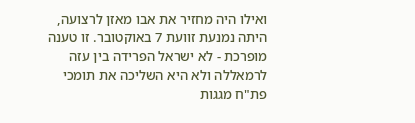ואילו היה מחזיר את אבו מאזן לרצועה, היתה נמנעת זוועת 7 באוקטובר. זו טענה מופרכת - לא ישראל הפרידה בין עזה לרמאללה ולא היא השליכה את תומכי פת"ח מגגות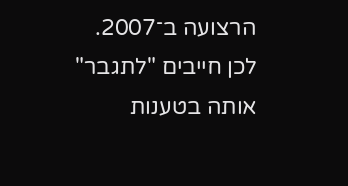הרצועה ב־2007. לכן חייבים "לתגבר" אותה בטענות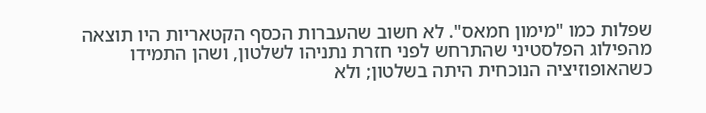שפלות כמו "מימון חמאס". לא חשוב שהעברות הכסף הקטאריות היו תוצאה מהפילוג הפלסטיני שהתרחש לפני חזרת נתניהו לשלטון, ושהן התמידו כשהאופוזיציה הנוכחית היתה בשלטון; ולא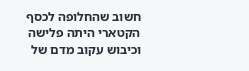חשוב שהחלופה לכסף הקטארי היתה פלישה וכיבוש עקוב מדם של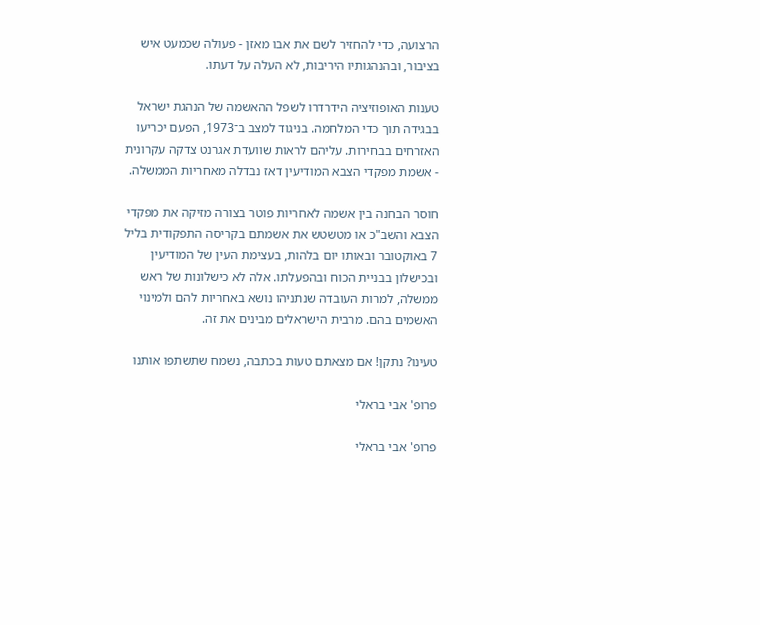הרצועה, כדי להחזיר לשם את אבו מאזן - פעולה שכמעט איש בציבור, ובהנהגותיו היריבות, לא העלה על דעתו.

טענות האופוזיציה הידרדרו לשפל ההאשמה של הנהגת ישראל בבגידה תוך כדי המלחמה. בניגוד למצב ב־1973, הפעם יכריעו האזרחים בבחירות. עליהם לראות שוועדת אגרנט צדקה עקרונית - אשמת מפקדי הצבא המודיעין דאז נבדלה מאחריות הממשלה.

חוסר הבחנה בין אשמה לאחריות פוטר בצורה מזיקה את מפקדי הצבא והשב"כ או מטשטש את אשמתם בקריסה התפקודית בליל 7 באוקטובר ובאותו יום בלהות, בעצימת העין של המודיעין ובכישלון בבניית הכוח ובהפעלתו. אלה לא כישלונות של ראש ממשלה, למרות העובדה שנתניהו נושא באחריות להם ולמינוי האשמים בהם. מרבית הישראלים מבינים את זה.

טעינו? נתקן! אם מצאתם טעות בכתבה, נשמח שתשתפו אותנו

פרופ' אבי בראלי

פרופ' אבי בראלי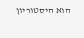הוא היסטוריון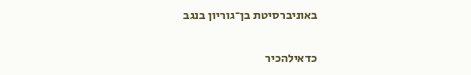באוניברסיטת בן־גוריון בנגב

כדאילהכיר